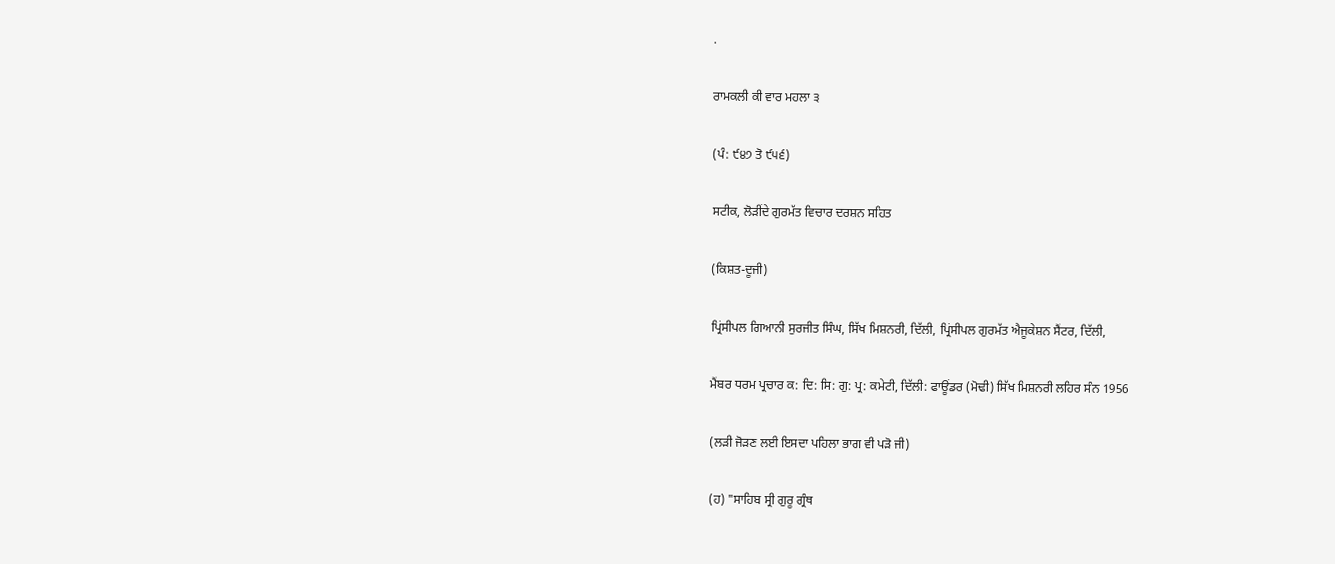.

ਰਾਮਕਲੀ ਕੀ ਵਾਰ ਮਹਲਾ ੩

(ਪੰ: ੯੪੭ ਤੋ ੯੫੬)

ਸਟੀਕ, ਲੋੜੀਂਦੇ ਗੁਰਮੱਤ ਵਿਚਾਰ ਦਰਸ਼ਨ ਸਹਿਤ

(ਕਿਸ਼ਤ-ਦੂਜੀ)

ਪ੍ਰਿਂਸੀਪਲ ਗਿਆਨੀ ਸੁਰਜੀਤ ਸਿੰਘ, ਸਿੱਖ ਮਿਸ਼ਨਰੀ, ਦਿੱਲੀ, ਪ੍ਰਿਂਸੀਪਲ ਗੁਰਮੱਤ ਐਜੂਕੇਸ਼ਨ ਸੈਂਟਰ, ਦਿੱਲੀ,

ਮੈਂਬਰ ਧਰਮ ਪ੍ਰਚਾਰ ਕ: ਦਿ: ਸਿ: ਗੁ: ਪ੍ਰ: ਕਮੇਟੀ, ਦਿੱਲੀ: ਫਾਊਂਡਰ (ਮੋਢੀ) ਸਿੱਖ ਮਿਸ਼ਨਰੀ ਲਹਿਰ ਸੰਨ 1956

(ਲੜੀ ਜੋੜਣ ਲਈ ਇਸਦਾ ਪਹਿਲਾ ਭਾਗ ਵੀ ਪੜੋ ਜੀ)

(ਹ) "ਸਾਹਿਬ ਸ੍ਰੀ ਗੁਰੂ ਗ੍ਰੰਥ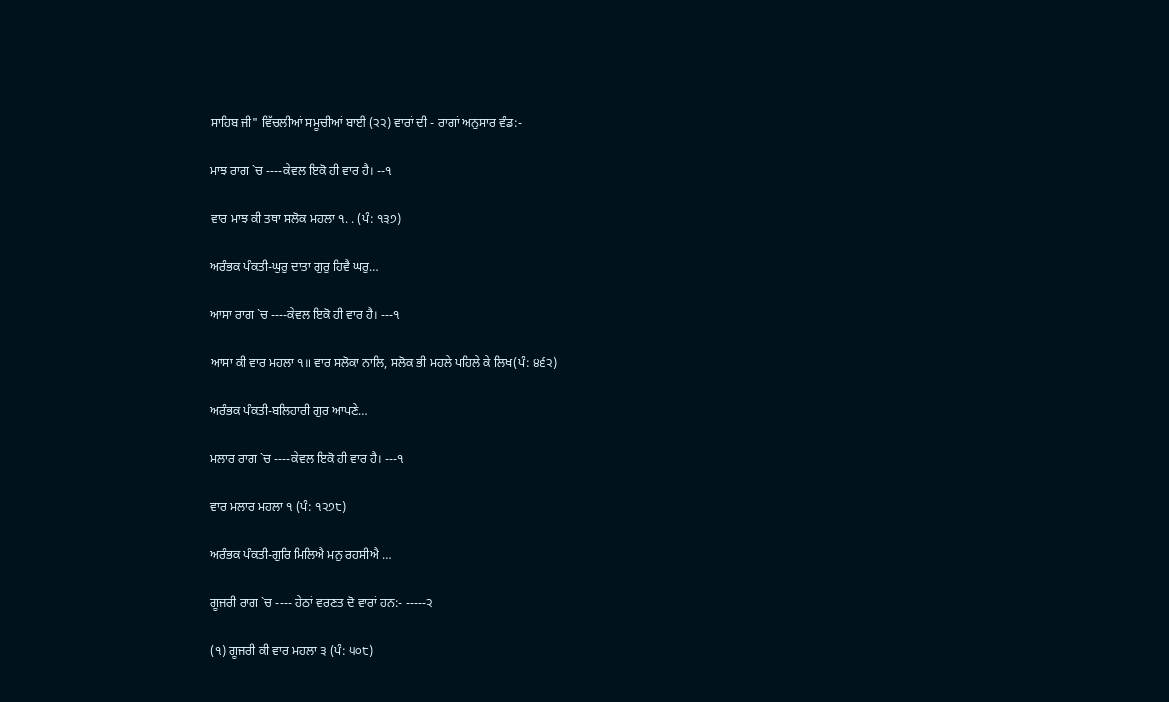ਸਾਹਿਬ ਜੀ" ਵਿੱਚਲੀਆਂ ਸਮੂਚੀਆਂ ਬਾਈ (੨੨) ਵਾਰਾਂ ਦੀ - ਰਾਗਾਂ ਅਨੁਸਾਰ ਵੰਡ:-

ਮਾਝ ਰਾਗ `ਚ ----ਕੇਵਲ ਇਕੋ ਹੀ ਵਾਰ ਹੈ। --੧

ਵਾਰ ਮਾਝ ਕੀ ਤਥਾ ਸਲੋਕ ਮਹਲਾ ੧. . (ਪੰ: ੧੩੭)

ਅਰੰਭਕ ਪੰਕਤੀ-ਘੁਰੁ ਦਾਤਾ ਗੁਰੁ ਹਿਵੈ ਘਰੁ…

ਆਸਾ ਰਾਗ `ਚ ----ਕੇਵਲ ਇਕੋ ਹੀ ਵਾਰ ਹੈ। ---੧

ਆਸਾ ਕੀ ਵਾਰ ਮਹਲਾ ੧॥ ਵਾਰ ਸਲੋਕਾ ਨਾਲਿ, ਸਲੋਕ ਭੀ ਮਹਲੇ ਪਹਿਲੇ ਕੇ ਲਿਖ(ਪੰ: ੪੬੨)

ਅਰੰਭਕ ਪੰਕਤੀ-ਬਲਿਹਾਰੀ ਗੁਰ ਆਪਣੇ…

ਮਲਾਰ ਰਾਗ `ਚ ----ਕੇਵਲ ਇਕੋ ਹੀ ਵਾਰ ਹੈ। ---੧

ਵਾਰ ਮਲਾਰ ਮਹਲਾ ੧ (ਪੰ: ੧੨੭੮)

ਅਰੰਭਕ ਪੰਕਤੀ-ਗੁਰਿ ਮਿਲਿਐ ਮਨੁ ਰਹਸੀਐ …

ਗੂਜਰੀ ਰਾਗ `ਚ ---- ਹੇਠਾਂ ਵਰਣਤ ਦੋ ਵਾਰਾਂ ਹਨ:- -----੨

(੧) ਗੂਜਰੀ ਕੀ ਵਾਰ ਮਹਲਾ ੩ (ਪੰ: ੫੦੮)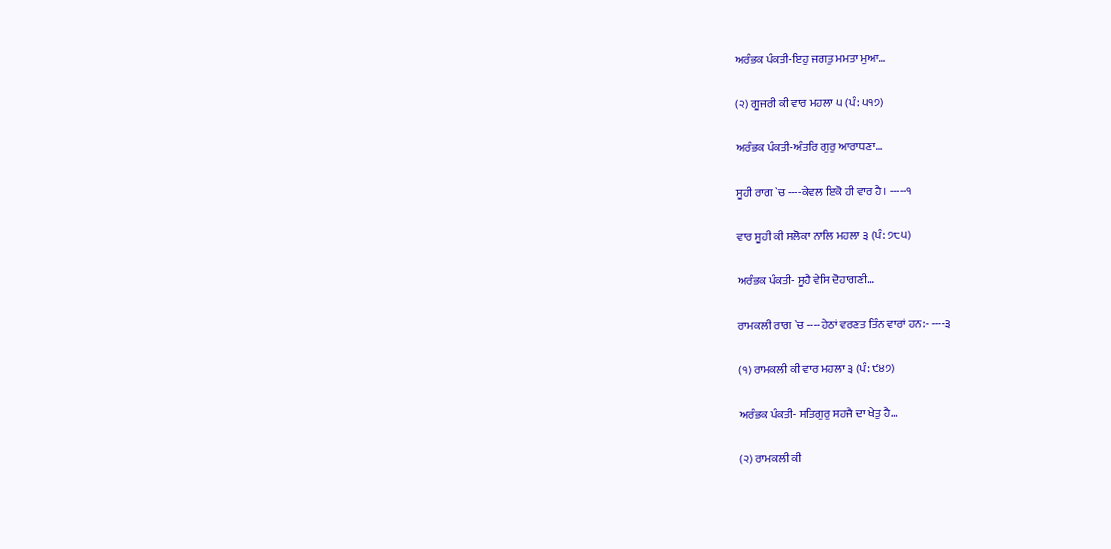ਅਰੰਭਕ ਪੰਕਤੀ-ਇਹੁ ਜਗਤੁ ਮਮਤਾ ਮੁਆ…

(੨) ਗੂਜਰੀ ਕੀ ਵਾਰ ਮਹਲਾ ੫ (ਪੰ: ੫੧੭)

ਅਰੰਭਕ ਪੰਕਤੀ-ਅੰਤਰਿ ਗੁਰੁ ਆਰਾਧਣਾ…

ਸੂਹੀ ਰਾਗ `ਚ ----ਕੇਵਲ ਇਕੋ ਹੀ ਵਾਰ ਹੈ। -----੧

ਵਾਰ ਸੂਹੀ ਕੀ ਸਲੋਕਾ ਨਾਲਿ ਮਹਲਾ ੩ (ਪੰ: ੭੮੫)

ਅਰੰਭਕ ਪੰਕਤੀ- ਸੂਹੈ ਵੇਸਿ ਦੋਹਾਗਣੀ…

ਰਾਮਕਲੀ ਰਾਗ `ਚ ----ਹੇਠਾਂ ਵਰਣਤ ਤਿੰਨ ਵਾਰਾਂ ਹਨ:- ----੩

(੧) ਰਾਮਕਲੀ ਕੀ ਵਾਰ ਮਹਲਾ ੩ (ਪੰ: ੯੪੭)

ਅਰੰਭਕ ਪੰਕਤੀ- ਸਤਿਗੁਰੁ ਸਹਜੈ ਦਾ ਖੇਤੁ ਹੈ…

(੨) ਰਾਮਕਲੀ ਕੀ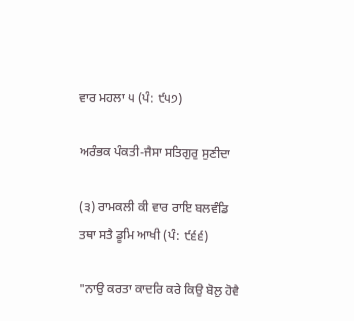ਵਾਰ ਮਹਲਾ ੫ (ਪੰ: ੯੫੭)

ਅਰੰਭਕ ਪੰਕਤੀ-ਜੈਸਾ ਸਤਿਗੁਰੁ ਸੁਣੀਦਾ

(੩) ਰਾਮਕਲੀ ਕੀ ਵਾਰ ਰਾਇ ਬਲਵੰਡਿ ਤਥਾ ਸਤੈ ਡੂਮਿ ਆਖੀ (ਪੰ: ੯੬੬)

"ਨਾਉ ਕਰਤਾ ਕਾਦਰਿ ਕਰੇ ਕਿਉ ਬੋਲੁ ਹੋਵੈ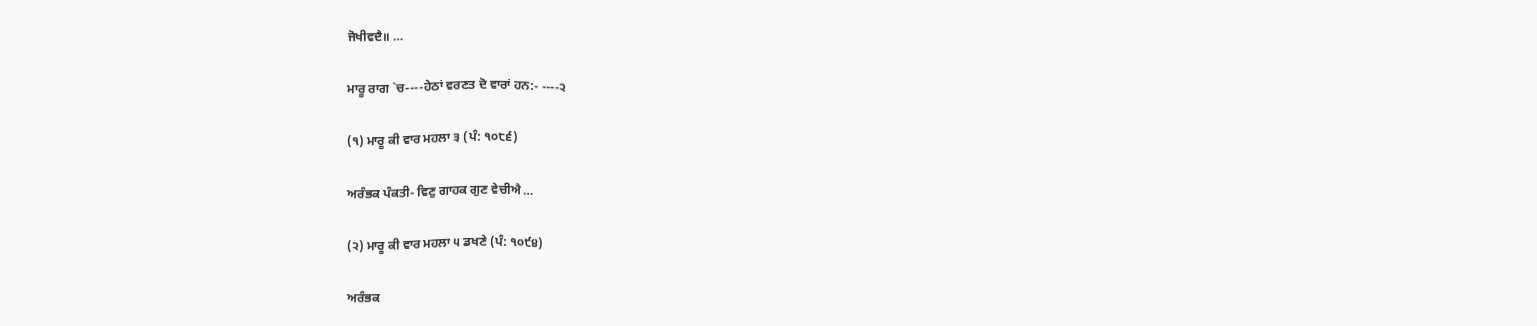ਜੋਖੀਵਦੈ॥ …

ਮਾਰੂ ਰਾਗ `ਚ----ਹੇਠਾਂ ਵਰਣਤ ਦੋ ਵਾਰਾਂ ਹਨ:- ----੨

(੧) ਮਾਰੂ ਕੀ ਵਾਰ ਮਹਲਾ ੩ (ਪੰ: ੧੦੮੬)

ਅਰੰਭਕ ਪੰਕਤੀ- ਵਿਣੁ ਗਾਹਕ ਗੁਣ ਵੇਚੀਐ …

(੨) ਮਾਰੂ ਕੀ ਵਾਰ ਮਹਲਾ ੫ ਡਖਣੇ (ਪੰ: ੧੦੯੪)

ਅਰੰਭਕ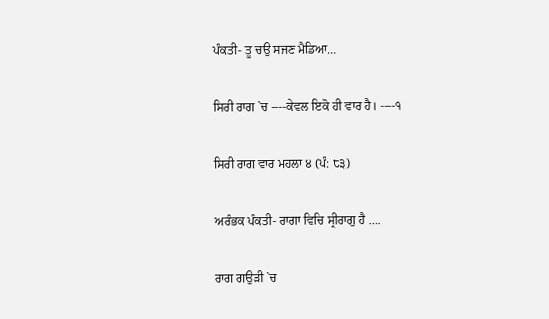ਪੰਕਤੀ- ਤੂ ਚਉ ਸਜਣ ਮੈਡਿਆ…

ਸਿਰੀ ਰਾਗ `ਚ ----ਕੇਵਲ ਇਕੋ ਹੀ ਵਾਰ ਹੈ। ----੧

ਸਿਰੀ ਰਾਗ ਵਾਰ ਮਹਲਾ ੪ (ਪੰ: ੮੩)

ਅਰੰਭਕ ਪੰਕਤੀ- ਰਾਗਾ ਵਿਚਿ ਸ੍ਰੀਰਾਗੁ ਹੈ ….

ਰਾਗ ਗਉੜੀ `ਚ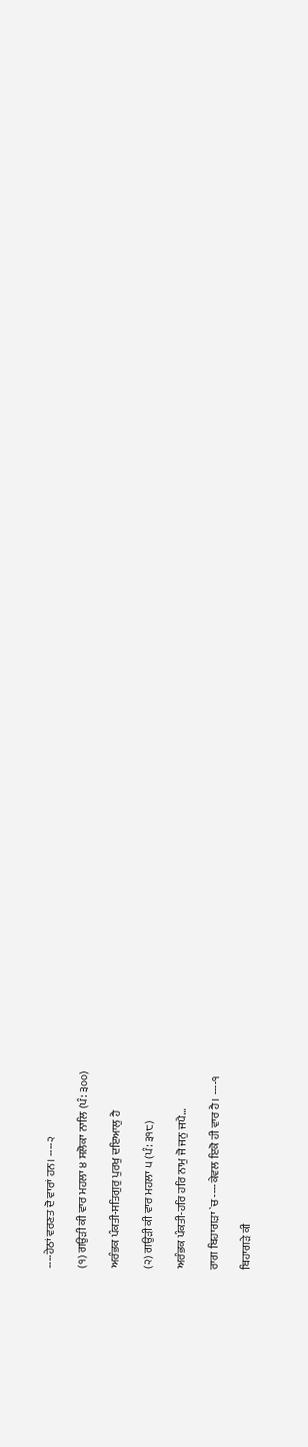----ਹੇਠਾਂ ਵਰਣਤ ਦੋ ਵਾਰਾਂ ਹਨ। ----੨

(੧) ਗਉੜੀ ਕੀ ਵਾਰ ਮਹਲਾ ੪ ਸਲੋਕਾ ਨਾਲਿ (ਪੰ: ੩੦੦)

ਅਰੰਭਕ ਪੰਕਤੀ-ਸਤਿਗੁਰੁ ਪੁਰਖੁ ਦਇਆਲੁ ਹੈ

(੨) ਗਉੜੀ ਕੀ ਵਾਰ ਮਹਲਾ ੫ (ਪੰ: ੩੧੮)

ਅਰੰਭਕ ਪੰਕਤੀ-ਹਰਿ ਹਰਿ ਨਾਮੁ ਜੋ ਜਨੁ ਜਪੈ…

ਰਾਗ ਬਿਹਾਗੜਾ `ਚ ----ਕੇਵਲ ਇਕੋ ਹੀ ਵਾਰ ਹੈ। ----੧

ਬਿਹਾਗੜੇ ਕੀ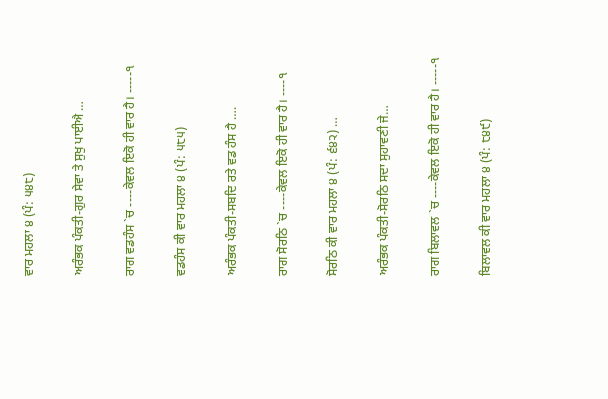ਵਾਰ ਮਹਲਾ ੪ (ਪੰ: ੫੪੮)

ਅਰੰਭਕ ਪੰਕਤੀ-ਗੁਰ ਸੇਵਾ ਤੇ ਸੁਖੁ ਪਾਈਐ …

ਰਾਗ ਵਡਹੰਸ `ਚ ----ਕੇਵਲ ਇਕੋ ਹੀ ਵਾਰ ਹੈ। -----੧

ਵਡਹੰਸ ਕੀ ਵਾਰ ਮਹਲਾ ੪ (ਪੰ: ੫੮੫)

ਅਰੰਭਕ ਪੰਕਤੀ-ਸਬਦਿ ਰਤੇ ਵਡ ਹੰਸ ਹੈ ….

ਰਾਗ ਸੋਰਠਿ `ਚ ----ਕੇਵਲ ਇਕੋ ਹੀ ਵਾਰ ਹੈ। ----੧

ਸੋਰਠਿ ਕੀ ਵਾਰ ਮਹਲਾ ੪ (ਪੰ: ੬੪੨) …

ਅਰੰਭਕ ਪੰਕਤੀ-ਸੋਰਠਿ ਸਦਾ ਸੁਹਾਵਣੀ ਜੇ…

ਰਾਗ ਬਿਲਾਵਲ `ਚ ----ਕੇਵਲ ਇਕੋ ਹੀ ਵਾਰ ਹੈ। -----੧

ਬਿਲਾਵਲ ਕੀ ਵਾਰ ਮਹਲਾ ੪ (ਪੰ: ੮੪੯)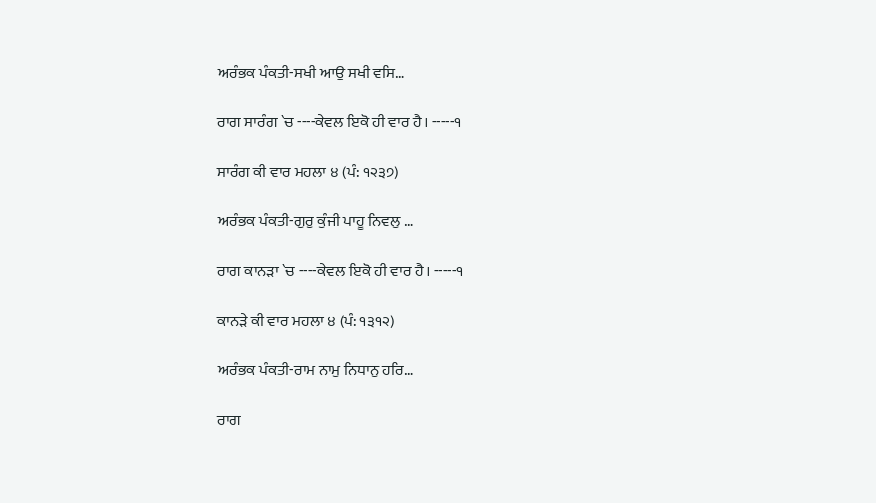ਅਰੰਭਕ ਪੰਕਤੀ-ਸਖੀ ਆਉ ਸਖੀ ਵਸਿ…

ਰਾਗ ਸਾਰੰਗ `ਚ ----ਕੇਵਲ ਇਕੋ ਹੀ ਵਾਰ ਹੈ। -----੧

ਸਾਰੰਗ ਕੀ ਵਾਰ ਮਹਲਾ ੪ (ਪੰ: ੧੨੩੭)

ਅਰੰਭਕ ਪੰਕਤੀ-ਗੁਰੁ ਕੁੰਜੀ ਪਾਹੂ ਨਿਵਲੁ …

ਰਾਗ ਕਾਨੜਾ `ਚ ----ਕੇਵਲ ਇਕੋ ਹੀ ਵਾਰ ਹੈ। -----੧

ਕਾਨੜੇ ਕੀ ਵਾਰ ਮਹਲਾ ੪ (ਪੰ: ੧੩੧੨)

ਅਰੰਭਕ ਪੰਕਤੀ-ਰਾਮ ਨਾਮੁ ਨਿਧਾਨੁ ਹਰਿ…

ਰਾਗ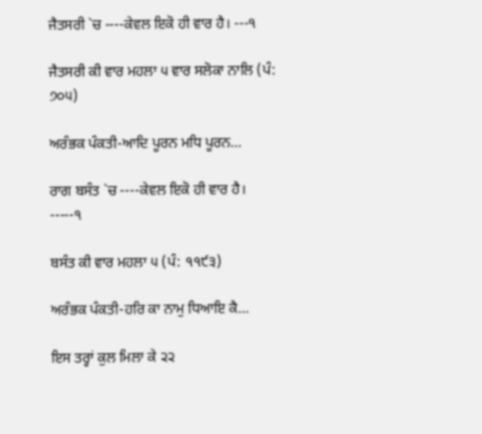ਜੈਤਸਰੀ `ਚ ----ਕੇਵਲ ਇਕੋ ਹੀ ਵਾਰ ਹੈ। ---੧

ਜੈਤਸਰੀ ਕੀ ਵਾਰ ਮਹਲਾ ੫ ਵਾਰ ਸਲੋਕਾ ਨਾਲਿ (ਪੰ: ੭੦੫)

ਅਰੰਭਕ ਪੰਕਤੀ-ਆਦਿ ਪੂਰਨ ਮਧਿ ਪੂਰਨ…

ਰਾਗ ਬਸੰਤ `ਚ ----ਕੇਵਲ ਇਕੋ ਹੀ ਵਾਰ ਹੈ। -----੧

ਬਸੰਤ ਕੀ ਵਾਰ ਮਹਲਾ ੫ (ਪੰ: ੧੧੯੩)

ਅਰੰਭਕ ਪੰਕਤੀ-ਹਰਿ ਕਾ ਨਾਮੁ ਧਿਆਇ ਕੈ…

ਇਸ ਤਰ੍ਹਾਂ ਕੁਲ ਮਿਲਾ ਕੇ ੨੨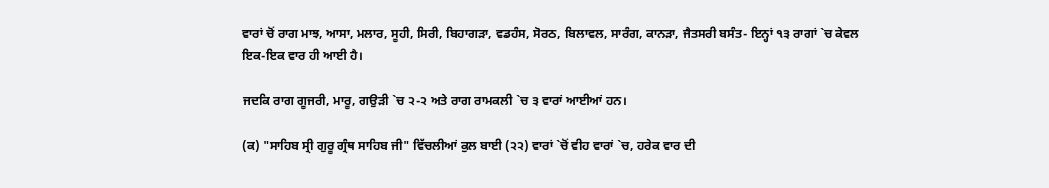ਵਾਰਾਂ ਚੋਂ ਰਾਗ ਮਾਝ, ਆਸਾ, ਮਲਾਰ, ਸੂਹੀ, ਸਿਰੀ, ਬਿਹਾਗੜਾ, ਵਡਹੰਸ, ਸੋਰਠ, ਬਿਲਾਵਲ, ਸਾਰੰਗ, ਕਾਨੜਾ, ਜੈਤਸਰੀ ਬਸੰਤ- ਇਨ੍ਹਾਂ ੧੩ ਰਾਗਾਂ `ਚ ਕੇਵਲ ਇਕ-ਇਕ ਵਾਰ ਹੀ ਆਈ ਹੈ।

ਜਦਕਿ ਰਾਗ ਗੂਜਰੀ, ਮਾਰੂ, ਗਉੜੀ `ਚ ੨-੨ ਅਤੇ ਰਾਗ ਰਾਮਕਲੀ `ਚ ੩ ਵਾਰਾਂ ਆਈਆਂ ਹਨ।

(ਕ) "ਸਾਹਿਬ ਸ੍ਰੀ ਗੁਰੂ ਗ੍ਰੰਥ ਸਾਹਿਬ ਜੀ" ਵਿੱਚਲੀਆਂ ਕੁਲ ਬਾਈ (੨੨) ਵਾਰਾਂ `ਚੋਂ ਵੀਹ ਵਾਰਾਂ `ਚ, ਹਰੇਕ ਵਾਰ ਦੀ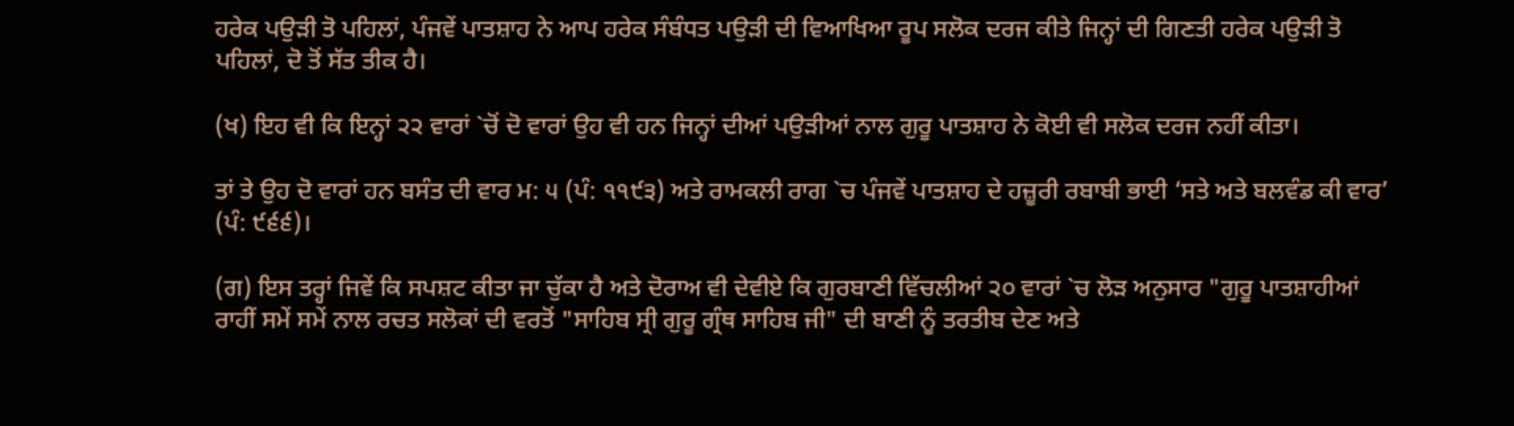ਹਰੇਕ ਪਉੜੀ ਤੋ ਪਹਿਲਾਂ, ਪੰਜਵੇਂ ਪਾਤਸ਼ਾਹ ਨੇ ਆਪ ਹਰੇਕ ਸੰਬੰਧਤ ਪਉੜੀ ਦੀ ਵਿਆਖਿਆ ਰੂਪ ਸਲੋਕ ਦਰਜ ਕੀਤੇ ਜਿਨ੍ਹਾਂ ਦੀ ਗਿਣਤੀ ਹਰੇਕ ਪਉੜੀ ਤੋ ਪਹਿਲਾਂ, ਦੋ ਤੋਂ ਸੱਤ ਤੀਕ ਹੈ।

(ਖ) ਇਹ ਵੀ ਕਿ ਇਨ੍ਹਾਂ ੨੨ ਵਾਰਾਂ `ਚੋਂ ਦੋ ਵਾਰਾਂ ਉਹ ਵੀ ਹਨ ਜਿਨ੍ਹਾਂ ਦੀਆਂ ਪਉੜੀਆਂ ਨਾਲ ਗੁਰੂ ਪਾਤਸ਼ਾਹ ਨੇ ਕੋਈ ਵੀ ਸਲੋਕ ਦਰਜ ਨਹੀਂ ਕੀਤਾ।

ਤਾਂ ਤੇ ਉਹ ਦੋ ਵਾਰਾਂ ਹਨ ਬਸੰਤ ਦੀ ਵਾਰ ਮ: ੫ (ਪੰ: ੧੧੯੩) ਅਤੇ ਰਾਮਕਲੀ ਰਾਗ `ਚ ਪੰਜਵੇਂ ਪਾਤਸ਼ਾਹ ਦੇ ਹਜ਼ੂਰੀ ਰਬਾਬੀ ਭਾਈ ‘ਸਤੇ ਅਤੇ ਬਲਵੰਡ ਕੀ ਵਾਰ’ (ਪੰ: ੯੬੬)।

(ਗ) ਇਸ ਤਰ੍ਹਾਂ ਜਿਵੇਂ ਕਿ ਸਪਸ਼ਟ ਕੀਤਾ ਜਾ ਚੁੱਕਾ ਹੈ ਅਤੇ ਦੋਰਾਅ ਵੀ ਦੇਵੀਏ ਕਿ ਗੁਰਬਾਣੀ ਵਿੱਚਲੀਆਂ ੨੦ ਵਾਰਾਂ `ਚ ਲੋੜ ਅਨੁਸਾਰ "ਗੁਰੂ ਪਾਤਸ਼ਾਹੀਆਂ ਰਾਹੀਂ ਸਮੇਂ ਸਮੇਂ ਨਾਲ ਰਚਤ ਸਲੋਕਾਂ ਦੀ ਵਰਤੋਂ "ਸਾਹਿਬ ਸ੍ਰੀ ਗੁਰੂ ਗ੍ਰੰਥ ਸਾਹਿਬ ਜੀ" ਦੀ ਬਾਣੀ ਨੂੰ ਤਰਤੀਬ ਦੇਣ ਅਤੇ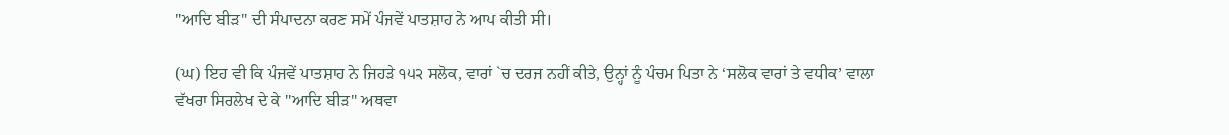"ਆਦਿ ਬੀੜ" ਦੀ ਸੰਪਾਦਨਾ ਕਰਣ ਸਮੇਂ ਪੰਜਵੇਂ ਪਾਤਸ਼ਾਹ ਨੇ ਆਪ ਕੀਤੀ ਸੀ।

(ਘ) ਇਹ ਵੀ ਕਿ ਪੰਜਵੇਂ ਪਾਤਸ਼ਾਹ ਨੇ ਜਿਹੜੇ ੧੫੨ ਸਲੋਕ, ਵਾਰਾਂ `ਚ ਦਰਜ ਨਹੀਂ ਕੀਤੇ, ਉਨ੍ਹਾਂ ਨੂੰ ਪੰਚਮ ਪਿਤਾ ਨੇ ‘ਸਲੋਕ ਵਾਰਾਂ ਤੇ ਵਧੀਕ’ ਵਾਲਾ ਵੱਖਰਾ ਸਿਰਲੇਖ ਦੇ ਕੇ "ਆਦਿ ਬੀੜ" ਅਥਵਾ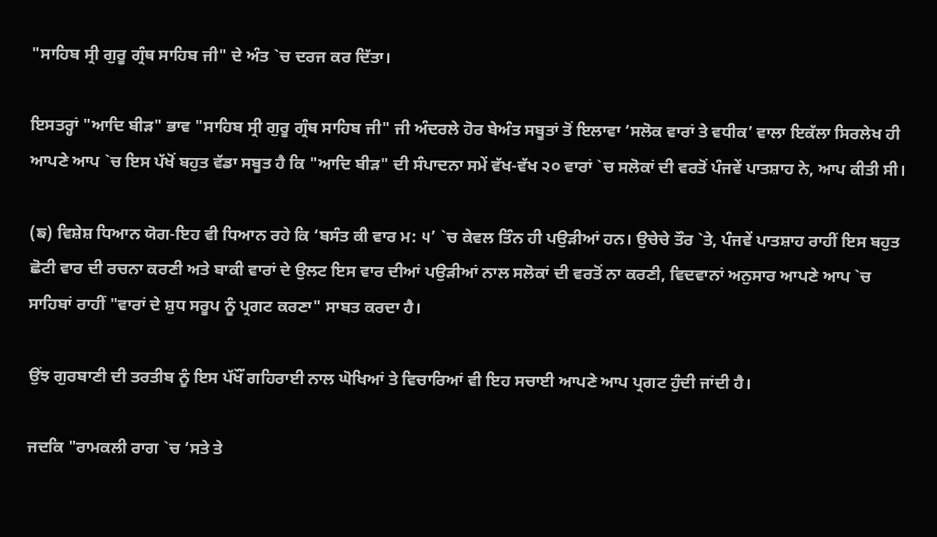"ਸਾਹਿਬ ਸ੍ਰੀ ਗੁਰੂ ਗ੍ਰੰਥ ਸਾਹਿਬ ਜੀ" ਦੇ ਅੰਤ `ਚ ਦਰਜ ਕਰ ਦਿੱਤਾ।

ਇਸਤਰ੍ਹਾਂ "ਆਦਿ ਬੀੜ" ਭਾਵ "ਸਾਹਿਬ ਸ੍ਰੀ ਗੁਰੂ ਗ੍ਰੰਥ ਸਾਹਿਬ ਜੀ" ਜੀ ਅੰਦਰਲੇ ਹੋਰ ਬੇਅੰਤ ਸਬੂਤਾਂ ਤੋਂ ਇਲਾਵਾ ‘ਸਲੋਕ ਵਾਰਾਂ ਤੇ ਵਧੀਕ’ ਵਾਲਾ ਇਕੱਲਾ ਸਿਰਲੇਖ ਹੀ ਆਪਣੇ ਆਪ `ਚ ਇਸ ਪੱਖੋਂ ਬਹੁਤ ਵੱਡਾ ਸਬੂਤ ਹੈ ਕਿ "ਆਦਿ ਬੀੜ" ਦੀ ਸੰਪਾਦਨਾ ਸਮੇਂ ਵੱਖ-ਵੱਖ ੨੦ ਵਾਰਾਂ `ਚ ਸਲੋਕਾਂ ਦੀ ਵਰਤੋਂ ਪੰਜਵੇਂ ਪਾਤਸ਼ਾਹ ਨੇ, ਆਪ ਕੀਤੀ ਸੀ।

(ਙ) ਵਿਸ਼ੇਸ਼ ਧਿਆਨ ਯੋਗ-ਇਹ ਵੀ ਧਿਆਨ ਰਹੇ ਕਿ ‘ਬਸੰਤ ਕੀ ਵਾਰ ਮ: ੫’ `ਚ ਕੇਵਲ ਤਿੰਨ ਹੀ ਪਉੜੀਆਂ ਹਨ। ਉਚੇਚੇ ਤੌਰ `ਤੇ, ਪੰਜਵੇਂ ਪਾਤਸ਼ਾਹ ਰਾਹੀਂ ਇਸ ਬਹੁਤ ਛੋਟੀ ਵਾਰ ਦੀ ਰਚਨਾ ਕਰਣੀ ਅਤੇ ਬਾਕੀ ਵਾਰਾਂ ਦੇ ਉਲਟ ਇਸ ਵਾਰ ਦੀਆਂ ਪਉੜੀਆਂ ਨਾਲ ਸਲੋਕਾਂ ਦੀ ਵਰਤੋਂ ਨਾ ਕਰਣੀ, ਵਿਦਵਾਨਾਂ ਅਨੁਸਾਰ ਆਪਣੇ ਆਪ `ਚ ਸਾਹਿਬਾਂ ਰਾਹੀਂ "ਵਾਰਾਂ ਦੇ ਸ਼ੁਧ ਸਰੂਪ ਨੂੰ ਪ੍ਰਗਟ ਕਰਣਾ" ਸਾਬਤ ਕਰਦਾ ਹੈ।

ਉਂਝ ਗੁਰਬਾਣੀ ਦੀ ਤਰਤੀਬ ਨੂੰ ਇਸ ਪੱਖੌਂ ਗਹਿਰਾਈ ਨਾਲ ਘੋਖਿਆਂ ਤੇ ਵਿਚਾਰਿਆਂ ਵੀ ਇਹ ਸਚਾਈ ਆਪਣੇ ਆਪ ਪ੍ਰਗਟ ਹੁੰਦੀ ਜਾਂਦੀ ਹੈ।

ਜਦਕਿ "ਰਾਮਕਲੀ ਰਾਗ `ਚ ‘ਸਤੇ ਤੇ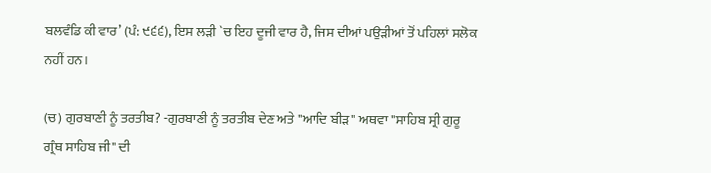ਬਲਵੰਡਿ ਕੀ ਵਾਰ’ (ਪੰ: ੯੬੬), ਇਸ ਲੜੀ `ਚ ਇਹ ਦੂਜੀ ਵਾਰ ਹੈ, ਜਿਸ ਦੀਆਂ ਪਉੜੀਆਂ ਤੋਂ ਪਹਿਲਾਂ ਸਲੋਕ ਨਹੀਂ ਹਨ।

(ਚ) ਗੁਰਬਾਣੀ ਨੂੰ ਤਰਤੀਬ? -ਗੁਰਬਾਣੀ ਨੂੰ ਤਰਤੀਬ ਦੇਣ ਅਤੇ "ਆਦਿ ਬੀੜ" ਅਥਵਾ "ਸਾਹਿਬ ਸ੍ਰੀ ਗੁਰੂ ਗ੍ਰੰਥ ਸਾਹਿਬ ਜੀ" ਦੀ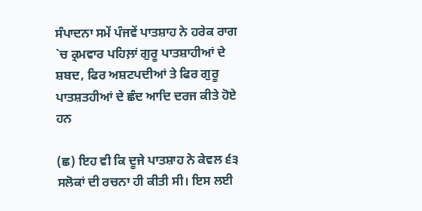ਸੰਪਾਦਨਾ ਸਮੇਂ ਪੰਜਵੇਂ ਪਾਤਸ਼ਾਹ ਨੇ ਹਰੇਕ ਰਾਗ `ਚ ਕ੍ਰਮਵਾਰ ਪਹਿਲ਼ਾਂ ਗੁਰੂ ਪਾਤਸ਼ਾਹੀਆਂ ਦੇ ਸ਼ਬਦ, ਫਿਰ ਅਸ਼ਟਪਦੀਆਂ ਤੇ ਫਿਰ ਗੁਰੂ ਪਾਤਸ਼ਤਹੀਆਂ ਦੇ ਛੰਦ ਆਦਿ ਦਰਜ ਕੀਤੇ ਹੋਏ ਹਨ

(ਛ) ਇਹ ਵੀ ਕਿ ਦੂਜੇ ਪਾਤਸ਼ਾਹ ਨੇ ਕੇਵਲ ੬੩ ਸਲੋਕਾਂ ਦੀ ਰਚਨਾ ਹੀ ਕੀਤੀ ਸੀ। ਇਸ ਲਈ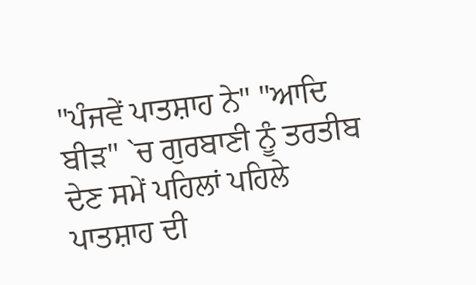"ਪੰਜਵੇਂ ਪਾਤਸ਼ਾਹ ਨੇ" "ਆਦਿ ਬੀੜ" `ਚ ਗੁਰਬਾਣੀ ਨੂੰ ਤਰਤੀਬ ਦੇਣ ਸਮੇਂ ਪਹਿਲਾਂ ਪਹਿਲੇ ਪਾਤਸ਼ਾਹ ਦੀ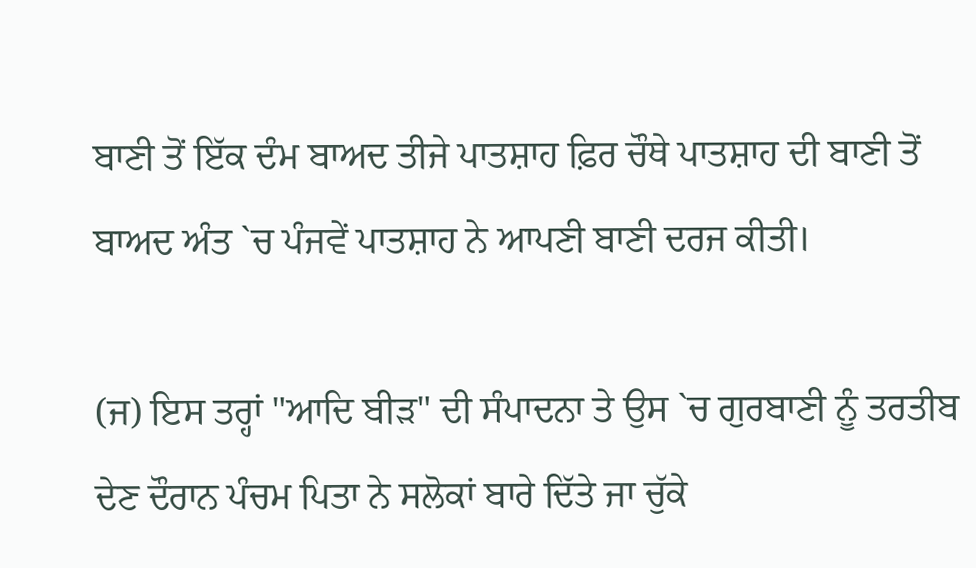ਬਾਣੀ ਤੋਂ ਇੱਕ ਦੰਮ ਬਾਅਦ ਤੀਜੇ ਪਾਤਸ਼ਾਹ ਫ਼ਿਰ ਚੌਥੇ ਪਾਤਸ਼ਾਹ ਦੀ ਬਾਣੀ ਤੋਂ ਬਾਅਦ ਅੰਤ `ਚ ਪੰਜਵੇਂ ਪਾਤਸ਼ਾਹ ਨੇ ਆਪਣੀ ਬਾਣੀ ਦਰਜ ਕੀਤੀ।

(ਜ) ਇਸ ਤਰ੍ਹਾਂ "ਆਦਿ ਬੀੜ" ਦੀ ਸੰਪਾਦਨਾ ਤੇ ਉਸ `ਚ ਗੁਰਬਾਣੀ ਨੂੰ ਤਰਤੀਬ ਦੇਣ ਦੌਰਾਨ ਪੰਚਮ ਪਿਤਾ ਨੇ ਸਲੋਕਾਂ ਬਾਰੇ ਦਿੱਤੇ ਜਾ ਚੁੱਕੇ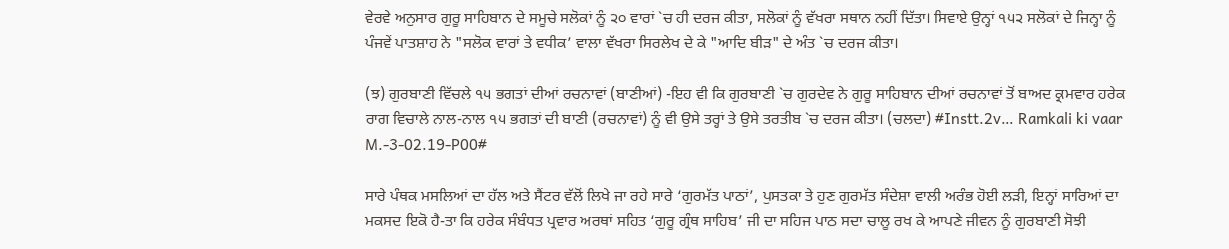ਵੇਰਵੇ ਅਨੁਸਾਰ ਗੁਰੂ ਸਾਹਿਬਾਨ ਦੇ ਸਮੂਚੇ ਸਲੋਕਾਂ ਨੂੰ ੨੦ ਵਾਰਾਂ `ਚ ਹੀ ਦਰਜ ਕੀਤਾ, ਸਲੋਕਾਂ ਨੂੰ ਵੱਖਰਾ ਸਥਾਨ ਨਹੀਂ ਦਿੱਤਾ। ਸਿਵਾਏ ਉਨ੍ਹਾਂ ੧੫੨ ਸਲੋਕਾਂ ਦੇ ਜਿਨ੍ਹਾ ਨੂੰ ਪੰਜਵੇਂ ਪਾਤਸ਼ਾਹ ਨੇ "ਸਲੋਕ ਵਾਰਾਂ ਤੇ ਵਧੀਕ’ ਵਾਲਾ ਵੱਖਰਾ ਸਿਰਲੇਖ ਦੇ ਕੇ "ਆਦਿ ਬੀੜ" ਦੇ ਅੰਤ `ਚ ਦਰਜ ਕੀਤਾ।

(ਝ) ਗੁਰਬਾਣੀ ਵਿੱਚਲੇ ੧੫ ਭਗਤਾਂ ਦੀਆਂ ਰਚਨਾਵਾਂ (ਬਾਣੀਆਂ) -ਇਹ ਵੀ ਕਿ ਗੁਰਬਾਣੀ `ਚ ਗੁਰਦੇਵ ਨੇ ਗੁਰੂ ਸਾਹਿਬਾਨ ਦੀਆਂ ਰਚਨਾਵਾਂ ਤੋਂ ਬਾਅਦ ਕ੍ਰਮਵਾਰ ਹਰੇਕ ਰਾਗ ਵਿਚਾਲੇ ਨਾਲ-ਨਾਲ ੧੫ ਭਗਤਾਂ ਦੀ ਬਾਣੀ (ਰਚਨਾਵਾਂ) ਨੂੰ ਵੀ ਉਸੇ ਤਰ੍ਹਾਂ ਤੇ ਉਸੇ ਤਰਤੀਬ `ਚ ਦਰਜ ਕੀਤਾ। (ਚਲਦਾ) #Instt.2v… Ramkali ki vaar M.-3-02.19-P00#

ਸਾਰੇ ਪੰਥਕ ਮਸਲਿਆਂ ਦਾ ਹੱਲ ਅਤੇ ਸੈਂਟਰ ਵੱਲੋਂ ਲਿਖੇ ਜਾ ਰਹੇ ਸਾਰੇ ‘ਗੁਰਮੱਤ ਪਾਠਾਂ’, ਪੁਸਤਕਾ ਤੇ ਹੁਣ ਗੁਰਮੱਤ ਸੰਦੇਸ਼ਾ ਵਾਲੀ ਅਰੰਭ ਹੋਈ ਲੜੀ, ਇਨ੍ਹਾਂ ਸਾਰਿਆਂ ਦਾ ਮਕਸਦ ਇਕੋ ਹੈ-ਤਾ ਕਿ ਹਰੇਕ ਸੰਬੰਧਤ ਪ੍ਰਵਾਰ ਅਰਥਾਂ ਸਹਿਤ ‘ਗੁਰੂ ਗ੍ਰੰਥ ਸਾਹਿਬ’ ਜੀ ਦਾ ਸਹਿਜ ਪਾਠ ਸਦਾ ਚਾਲੂ ਰਖ ਕੇ ਆਪਣੇ ਜੀਵਨ ਨੂੰ ਗੁਰਬਾਣੀ ਸੋਝੀ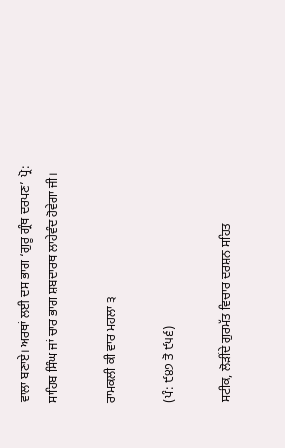ਵਾਲਾ ਬਣਾਏ। ਅਰਥਾਂ ਲਈ ਦਸ ਭਾਗ ‘ਗੁਰੂ ਗ੍ਰੰਥ ਦਰਪਣ’ ਪ੍ਰੋ: ਸਾਹਿਬ ਸਿੰਘ ਜਾਂ ਚਾਰ ਭਾਗ ਸ਼ਬਦਾਰਥ ਲਾਹੇਵੰਦ ਹੋਵੇਗਾ ਜੀ।

ਰਾਮਕਲੀ ਕੀ ਵਾਰ ਮਹਲਾ ੩

(ਪੰ: ੯੪੭ ਤੋ ੯੫੬)

ਸਟੀਕ, ਲੋੜੀਂਦੇ ਗੁਰਮੱਤ ਵਿਚਾਰ ਦਰਸ਼ਨ ਸਹਿਤ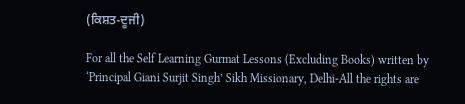(ਕਿਸ਼ਤ-ਦੂਜੀ)

For all the Self Learning Gurmat Lessons (Excluding Books) written by ‘Principal Giani Surjit Singh’ Sikh Missionary, Delhi-All the rights are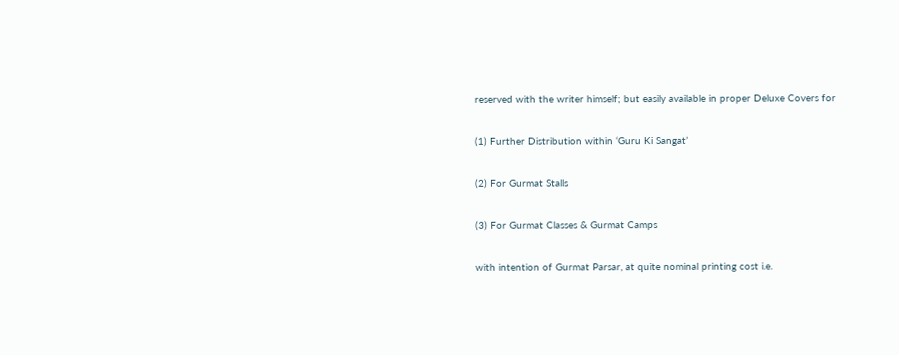reserved with the writer himself; but easily available in proper Deluxe Covers for

(1) Further Distribution within ‘Guru Ki Sangat’

(2) For Gurmat Stalls

(3) For Gurmat Classes & Gurmat Camps

with intention of Gurmat Parsar, at quite nominal printing cost i.e.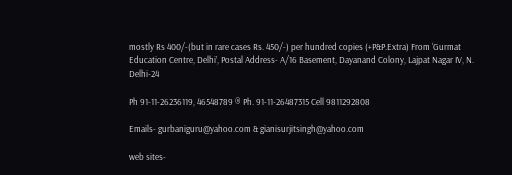mostly Rs 400/-(but in rare cases Rs. 450/-) per hundred copies (+P&P.Extra) From ‘Gurmat Education Centre, Delhi’, Postal Address- A/16 Basement, Dayanand Colony, Lajpat Nagar IV, N. Delhi-24

Ph 91-11-26236119, 46548789 ® Ph. 91-11-26487315 Cell 9811292808

Emails- gurbaniguru@yahoo.com & gianisurjitsingh@yahoo.com

web sites-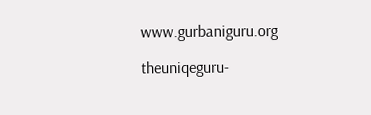www.gurbaniguru.org

theuniqeguru-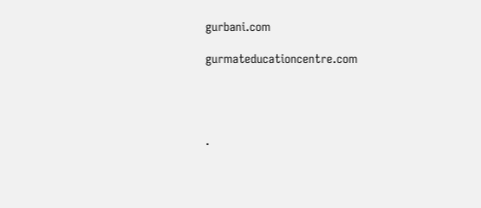gurbani.com

gurmateducationcentre.com




.